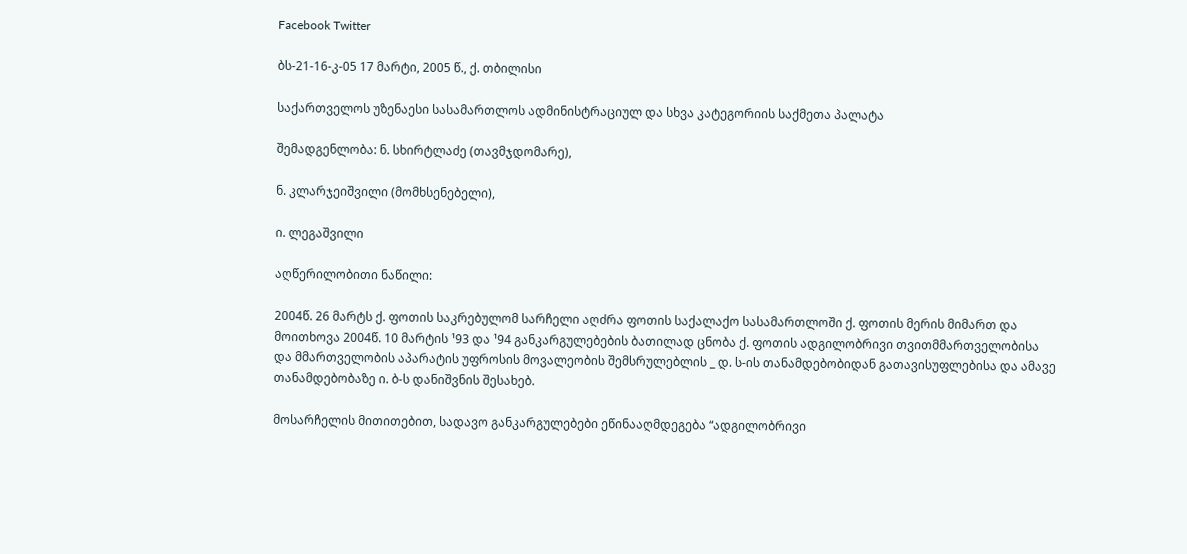Facebook Twitter

ბს-21-16-კ-05 17 მარტი, 2005 წ., ქ. თბილისი

საქართველოს უზენაესი სასამართლოს ადმინისტრაციულ და სხვა კატეგორიის საქმეთა პალატა

შემადგენლობა: ნ. სხირტლაძე (თავმჯდომარე),

ნ. კლარჯეიშვილი (მომხსენებელი),

ი. ლეგაშვილი

აღწერილობითი ნაწილი:

2004წ. 26 მარტს ქ. ფოთის საკრებულომ სარჩელი აღძრა ფოთის საქალაქო სასამართლოში ქ. ფოთის მერის მიმართ და მოითხოვა 2004წ. 10 მარტის ¹93 და ¹94 განკარგულებების ბათილად ცნობა ქ. ფოთის ადგილობრივი თვითმმართველობისა და მმართველობის აპარატის უფროსის მოვალეობის შემსრულებლის _ დ. ს-ის თანამდებობიდან გათავისუფლებისა და ამავე თანამდებობაზე ი. ბ-ს დანიშვნის შესახებ.

მოსარჩელის მითითებით, სადავო განკარგულებები ეწინააღმდეგება “ადგილობრივი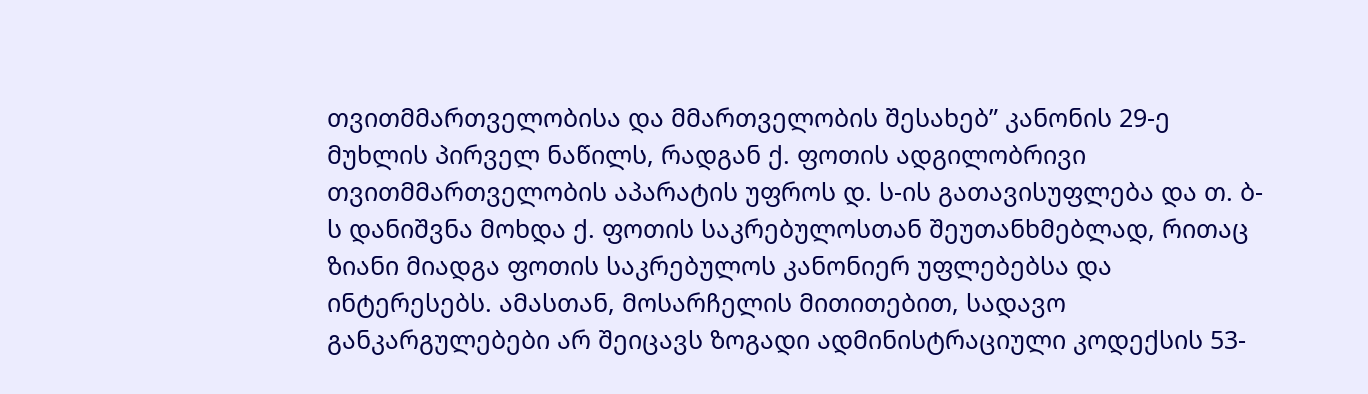თვითმმართველობისა და მმართველობის შესახებ” კანონის 29-ე მუხლის პირველ ნაწილს, რადგან ქ. ფოთის ადგილობრივი თვითმმართველობის აპარატის უფროს დ. ს-ის გათავისუფლება და თ. ბ-ს დანიშვნა მოხდა ქ. ფოთის საკრებულოსთან შეუთანხმებლად, რითაც ზიანი მიადგა ფოთის საკრებულოს კანონიერ უფლებებსა და ინტერესებს. ამასთან, მოსარჩელის მითითებით, სადავო განკარგულებები არ შეიცავს ზოგადი ადმინისტრაციული კოდექსის 53-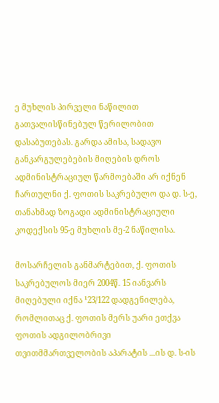ე მუხლის პირველი ნაწილით გათვალისწინებულ წერილობით დასაბუთებას. გარდა ამისა, სადავო განკარგულებების მიღების დროს ადმინისტრაციულ წარმოებაში არ იქნენ ჩართულნი ქ. ფოთის საკრებულო და დ. ს-ე, თანახმად ზოგადი ადმინისტრაციული კოდექსის 95-ე მუხლის მე-2 ნაწილისა.

მოსარჩელის განმარტებით, ქ. ფოთის საკრებულოს მიერ 2004წ. 15 იანვარს მიღებული იქნა ¹23/122 დადგენილება, რომლითაც ქ. ფოთის მერს უარი ეთქვა ფოთის ადგილობრივი თვითმმართველობის აპარატის ...ის დ. ს-ის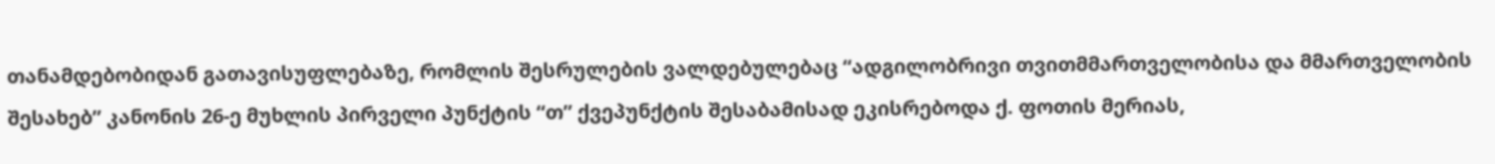თანამდებობიდან გათავისუფლებაზე, რომლის შესრულების ვალდებულებაც “ადგილობრივი თვითმმართველობისა და მმართველობის შესახებ” კანონის 26-ე მუხლის პირველი პუნქტის “თ” ქვეპუნქტის შესაბამისად ეკისრებოდა ქ. ფოთის მერიას,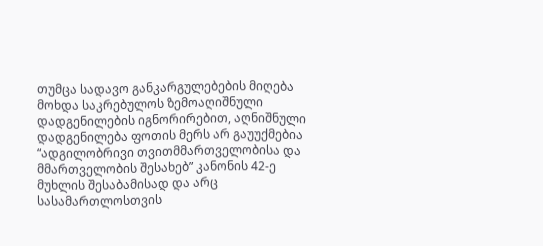თუმცა სადავო განკარგულებების მიღება მოხდა საკრებულოს ზემოაღიშნული დადგენილების იგნორირებით, აღნიშნული დადგენილება ფოთის მერს არ გაუუქმებია “ადგილობრივი თვითმმართველობისა და მმართველობის შესახებ” კანონის 42-ე მუხლის შესაბამისად და არც სასამართლოსთვის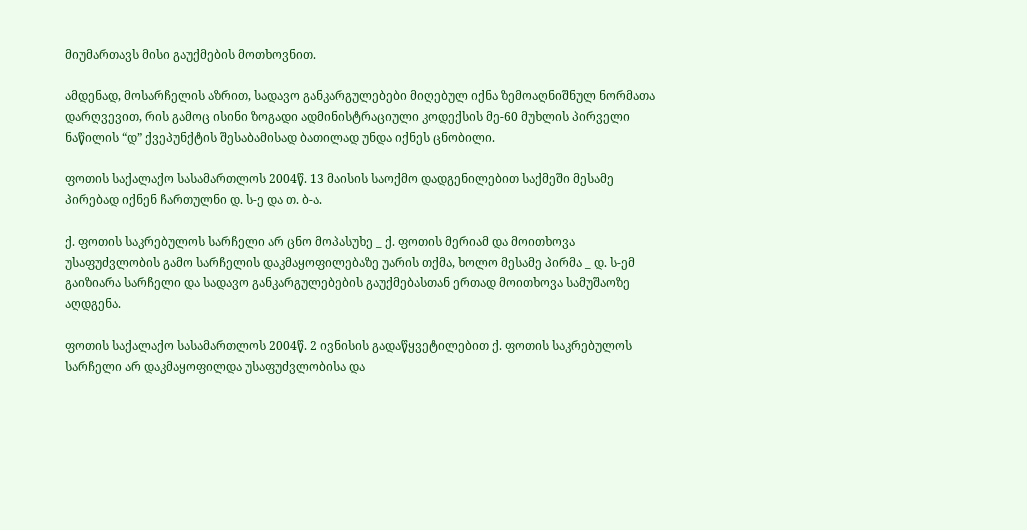მიუმართავს მისი გაუქმების მოთხოვნით.

ამდენად, მოსარჩელის აზრით, სადავო განკარგულებები მიღებულ იქნა ზემოაღნიშნულ ნორმათა დარღვევით, რის გამოც ისინი ზოგადი ადმინისტრაციული კოდექსის მე-60 მუხლის პირველი ნაწილის “დ” ქვეპუნქტის შესაბამისად ბათილად უნდა იქნეს ცნობილი.

ფოთის საქალაქო სასამართლოს 2004წ. 13 მაისის საოქმო დადგენილებით საქმეში მესამე პირებად იქნენ ჩართულნი დ. ს-ე და თ. ბ-ა.

ქ. ფოთის საკრებულოს სარჩელი არ ცნო მოპასუხე _ ქ. ფოთის მერიამ და მოითხოვა უსაფუძვლობის გამო სარჩელის დაკმაყოფილებაზე უარის თქმა, ხოლო მესამე პირმა _ დ. ს-ემ გაიზიარა სარჩელი და სადავო განკარგულებების გაუქმებასთან ერთად მოითხოვა სამუშაოზე აღდგენა.

ფოთის საქალაქო სასამართლოს 2004წ. 2 ივნისის გადაწყვეტილებით ქ. ფოთის საკრებულოს სარჩელი არ დაკმაყოფილდა უსაფუძვლობისა და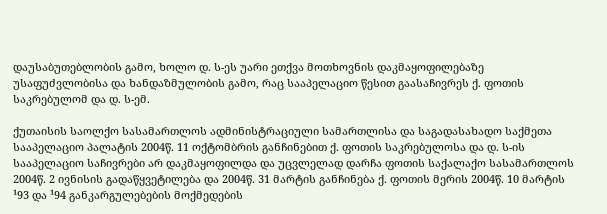დაუსაბუთებლობის გამო, ხოლო დ. ს-ეს უარი ეთქვა მოთხოვნის დაკმაყოფილებაზე უსაფუძვლობისა და ხანდაზმულობის გამო, რაც სააპელაციო წესით გაასაჩივრეს ქ. ფოთის საკრებულომ და დ. ს-ემ.

ქუთაისის საოლქო სასამართლოს ადმინისტრაციული სამართლისა და საგადასახადო საქმეთა სააპელაციო პალატის 2004წ. 11 ოქტომბრის განჩინებით ქ. ფოთის საკრებულოსა და დ. ს-ის სააპელაციო საჩივრები არ დაკმაყოფილდა და უცვლელად დარჩა ფოთის საქალაქო სასამართლოს 2004წ. 2 ივნისის გადაწყვეტილება და 2004წ. 31 მარტის განჩინება ქ. ფოთის მერის 2004წ. 10 მარტის ¹93 და ¹94 განკარგულებების მოქმედების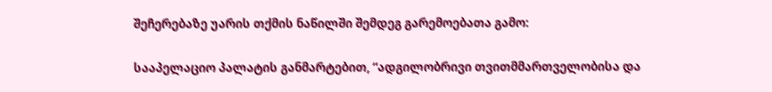შეჩერებაზე უარის თქმის ნაწილში შემდეგ გარემოებათა გამო:

სააპელაციო პალატის განმარტებით, “ადგილობრივი თვითმმართველობისა და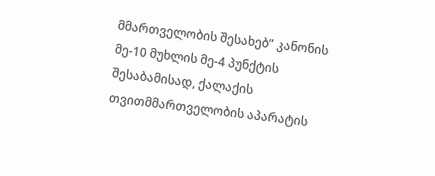მმართველობის შესახებ” კანონის მე-10 მუხლის მე-4 პუნქტის შესაბამისად, ქალაქის თვითმმართველობის აპარატის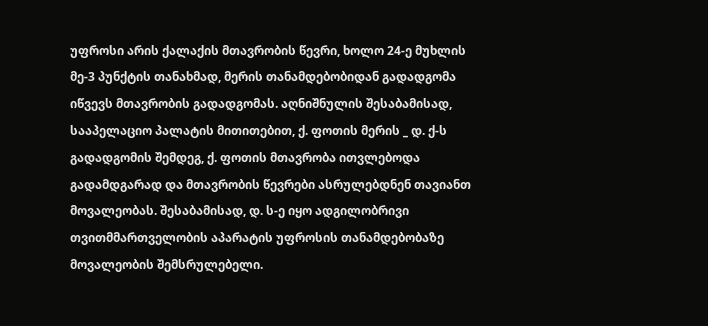უფროსი არის ქალაქის მთავრობის წევრი, ხოლო 24-ე მუხლის მე-3 პუნქტის თანახმად, მერის თანამდებობიდან გადადგომა იწვევს მთავრობის გადადგომას. აღნიშნულის შესაბამისად, სააპელაციო პალატის მითითებით, ქ. ფოთის მერის _ დ. ქ-ს გადადგომის შემდეგ, ქ. ფოთის მთავრობა ითვლებოდა გადამდგარად და მთავრობის წევრები ასრულებდნენ თავიანთ მოვალეობას. შესაბამისად, დ. ს-ე იყო ადგილობრივი თვითმმართველობის აპარატის უფროსის თანამდებობაზე მოვალეობის შემსრულებელი.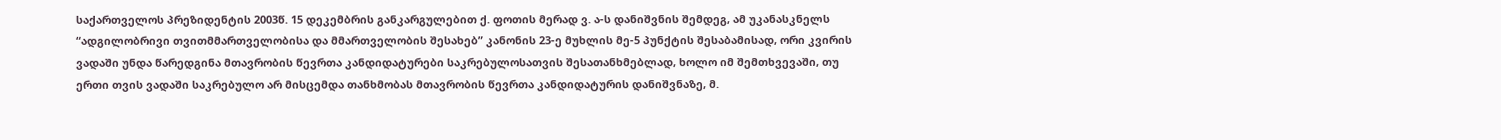საქართველოს პრეზიდენტის 2003წ. 15 დეკემბრის განკარგულებით ქ. ფოთის მერად ვ. ა-ს დანიშვნის შემდეგ, ამ უკანასკნელს “ადგილობრივი თვითმმართველობისა და მმართველობის შესახებ” კანონის 23-ე მუხლის მე-5 პუნქტის შესაბამისად, ორი კვირის ვადაში უნდა წარედგინა მთავრობის წევრთა კანდიდატურები საკრებულოსათვის შესათანხმებლად, ხოლო იმ შემთხვევაში, თუ ერთი თვის ვადაში საკრებულო არ მისცემდა თანხმობას მთავრობის წევრთა კანდიდატურის დანიშვნაზე, მ.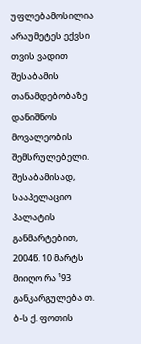უფლებამოსილია არაუმეტეს ექვსი თვის ვადით შესაბამის თანამდებობაზე დანიშნოს მოვალეობის შემსრულებელი. შესაბამისად, სააპელაციო პალატის განმარტებით, 2004წ. 10 მარტს მიიღო რა ¹93 განკარგულება თ. ბ-ს ქ. ფოთის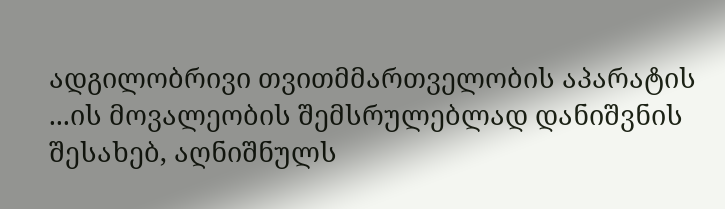ადგილობრივი თვითმმართველობის აპარატის ...ის მოვალეობის შემსრულებლად დანიშვნის შესახებ, აღნიშნულს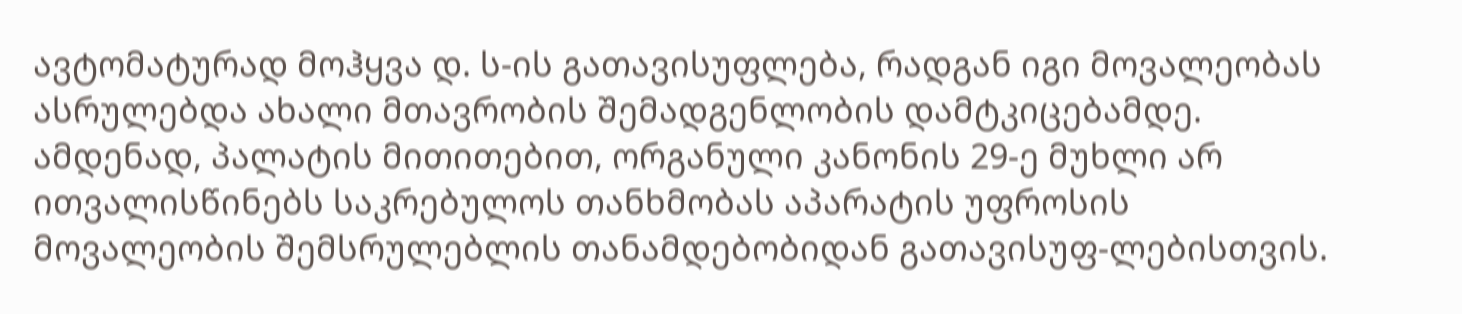ავტომატურად მოჰყვა დ. ს-ის გათავისუფლება, რადგან იგი მოვალეობას ასრულებდა ახალი მთავრობის შემადგენლობის დამტკიცებამდე. ამდენად, პალატის მითითებით, ორგანული კანონის 29-ე მუხლი არ ითვალისწინებს საკრებულოს თანხმობას აპარატის უფროსის მოვალეობის შემსრულებლის თანამდებობიდან გათავისუფ-ლებისთვის.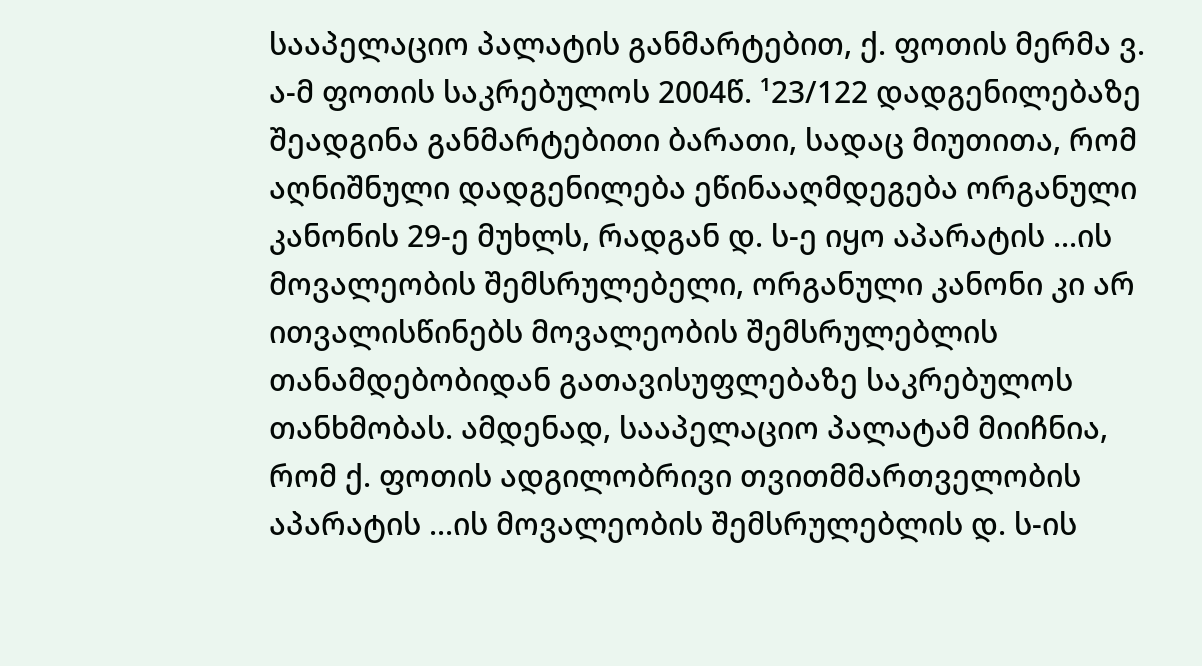სააპელაციო პალატის განმარტებით, ქ. ფოთის მერმა ვ. ა-მ ფოთის საკრებულოს 2004წ. ¹23/122 დადგენილებაზე შეადგინა განმარტებითი ბარათი, სადაც მიუთითა, რომ აღნიშნული დადგენილება ეწინააღმდეგება ორგანული კანონის 29-ე მუხლს, რადგან დ. ს-ე იყო აპარატის ...ის მოვალეობის შემსრულებელი, ორგანული კანონი კი არ ითვალისწინებს მოვალეობის შემსრულებლის თანამდებობიდან გათავისუფლებაზე საკრებულოს თანხმობას. ამდენად, სააპელაციო პალატამ მიიჩნია, რომ ქ. ფოთის ადგილობრივი თვითმმართველობის აპარატის ...ის მოვალეობის შემსრულებლის დ. ს-ის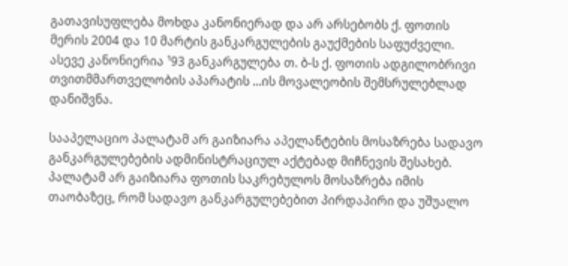გათავისუფლება მოხდა კანონიერად და არ არსებობს ქ. ფოთის მერის 2004 და 10 მარტის განკარგულების გაუქმების საფუძველი. ასევე კანონიერია ¹93 განკარგულება თ. ბ-ს ქ. ფოთის ადგილობრივი თვითმმართველობის აპარატის ...ის მოვალეობის შემსრულებლად დანიშვნა.

სააპელაციო პალატამ არ გაიზიარა აპელანტების მოსაზრება სადავო განკარგულებების ადმინისტრაციულ აქტებად მიჩნევის შესახებ. პალატამ არ გაიზიარა ფოთის საკრებულოს მოსაზრება იმის თაობაზეც, რომ სადავო განკარგულებებით პირდაპირი და უშუალო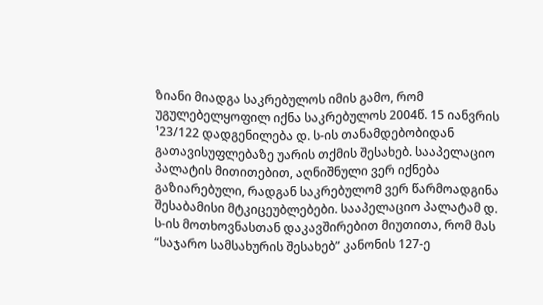ზიანი მიადგა საკრებულოს იმის გამო, რომ უგულებელყოფილ იქნა საკრებულოს 2004წ. 15 იანვრის ¹23/122 დადგენილება დ. ს-ის თანამდებობიდან გათავისუფლებაზე უარის თქმის შესახებ. სააპელაციო პალატის მითითებით, აღნიშნული ვერ იქნება გაზიარებული, რადგან საკრებულომ ვერ წარმოადგინა შესაბამისი მტკიცეუბლებები. სააპელაციო პალატამ დ. ს-ის მოთხოვნასთან დაკავშირებით მიუთითა, რომ მას “საჯარო სამსახურის შესახებ” კანონის 127-ე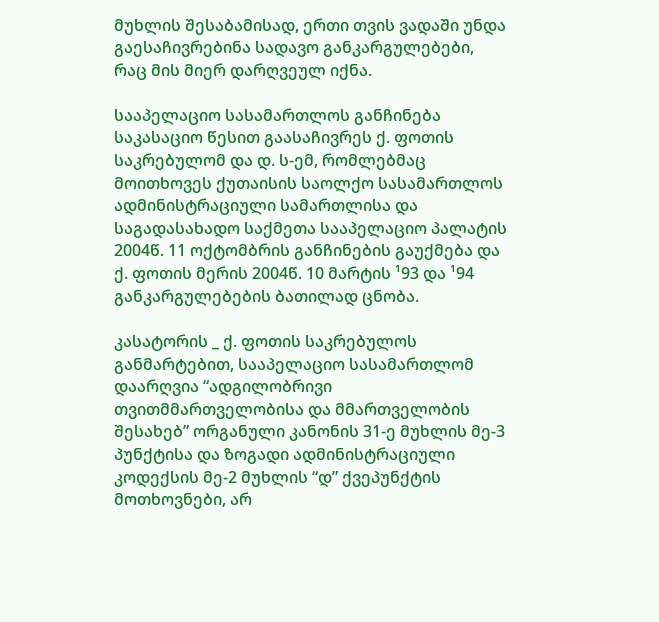მუხლის შესაბამისად, ერთი თვის ვადაში უნდა გაესაჩივრებინა სადავო განკარგულებები, რაც მის მიერ დარღვეულ იქნა.

სააპელაციო სასამართლოს განჩინება საკასაციო წესით გაასაჩივრეს ქ. ფოთის საკრებულომ და დ. ს-ემ, რომლებმაც მოითხოვეს ქუთაისის საოლქო სასამართლოს ადმინისტრაციული სამართლისა და საგადასახადო საქმეთა სააპელაციო პალატის 2004წ. 11 ოქტომბრის განჩინების გაუქმება და ქ. ფოთის მერის 2004წ. 10 მარტის ¹93 და ¹94 განკარგულებების ბათილად ცნობა.

კასატორის _ ქ. ფოთის საკრებულოს განმარტებით, სააპელაციო სასამართლომ დაარღვია “ადგილობრივი თვითმმართველობისა და მმართველობის შესახებ” ორგანული კანონის 31-ე მუხლის მე-3 პუნქტისა და ზოგადი ადმინისტრაციული კოდექსის მე-2 მუხლის “დ” ქვეპუნქტის მოთხოვნები, არ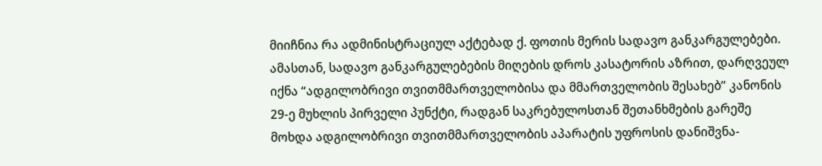მიიჩნია რა ადმინისტრაციულ აქტებად ქ. ფოთის მერის სადავო განკარგულებები. ამასთან, სადავო განკარგულებების მიღების დროს კასატორის აზრით, დარღვეულ იქნა “ადგილობრივი თვითმმართველობისა და მმართველობის შესახებ” კანონის 29-ე მუხლის პირველი პუნქტი, რადგან საკრებულოსთან შეთანხმების გარეშე მოხდა ადგილობრივი თვითმმართველობის აპარატის უფროსის დანიშვნა-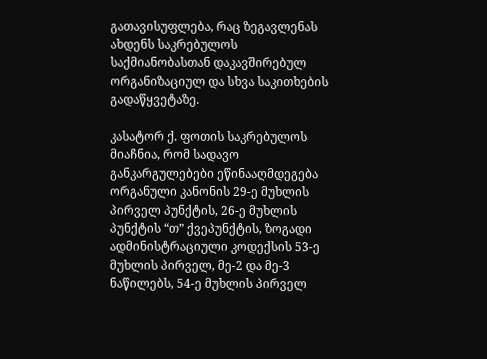გათავისუფლება, რაც ზეგავლენას ახდენს საკრებულოს საქმიანობასთან დაკავშირებულ ორგანიზაციულ და სხვა საკითხების გადაწყვეტაზე.

კასატორ ქ. ფოთის საკრებულოს მიაჩნია, რომ სადავო განკარგულებები ეწინააღმდეგება ორგანული კანონის 29-ე მუხლის პირველ პუნქტის, 26-ე მუხლის პუნქტის “თ” ქვეპუნქტის, ზოგადი ადმინისტრაციული კოდექსის 53-ე მუხლის პირველ, მე-2 და მე-3 ნაწილებს, 54-ე მუხლის პირველ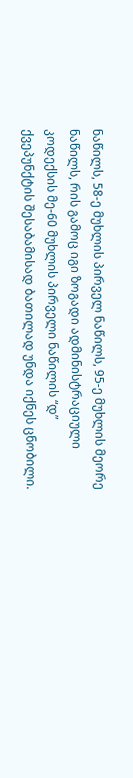ნაწილს, 58-ე მუხლის პირველ ნაწილს, 95-ე მუხლის მეორე ნაწილს, რის გამოც იგი ზოგადი ადმინისტრაციული კოდექსის მე-60 მუხლის პირველი ნაწილის “დ” ქვეპუნქტის შესაბამისად ბათილად უნდა იქნეს ცნობილი.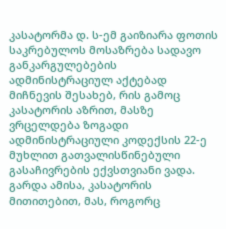კასატორმა დ. ს-ემ გაიზიარა ფოთის საკრებულოს მოსაზრება სადავო განკარგულებების ადმინისტრაციულ აქტებად მიჩნევის შესახებ, რის გამოც კასატორის აზრით, მასზე ვრცელდება ზოგადი ადმინისტრაციული კოდექსის 22-ე მუხლით გათვალისწინებული გასაჩივრების ექვსთვიანი ვადა. გარდა ამისა, კასატორის მითითებით, მას, როგორც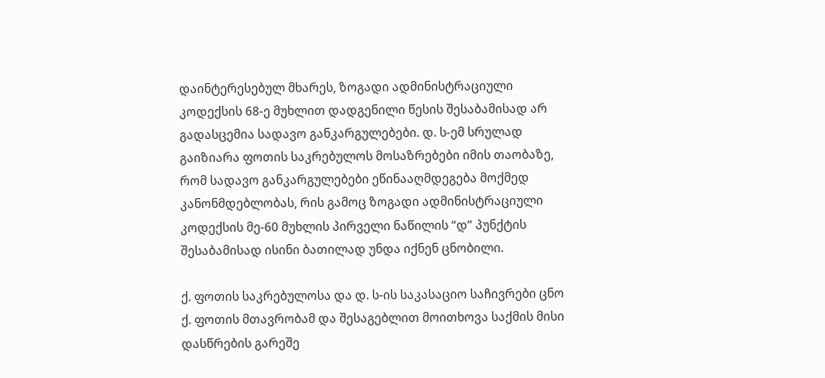დაინტერესებულ მხარეს, ზოგადი ადმინისტრაციული კოდექსის 68-ე მუხლით დადგენილი წესის შესაბამისად არ გადასცემია სადავო განკარგულებები. დ. ს-ემ სრულად გაიზიარა ფოთის საკრებულოს მოსაზრებები იმის თაობაზე, რომ სადავო განკარგულებები ეწინააღმდეგება მოქმედ კანონმდებლობას, რის გამოც ზოგადი ადმინისტრაციული კოდექსის მე-60 მუხლის პირველი ნაწილის “დ” პუნქტის შესაბამისად ისინი ბათილად უნდა იქნენ ცნობილი.

ქ. ფოთის საკრებულოსა და დ. ს-ის საკასაციო საჩივრები ცნო ქ. ფოთის მთავრობამ და შესაგებლით მოითხოვა საქმის მისი დასწრების გარეშე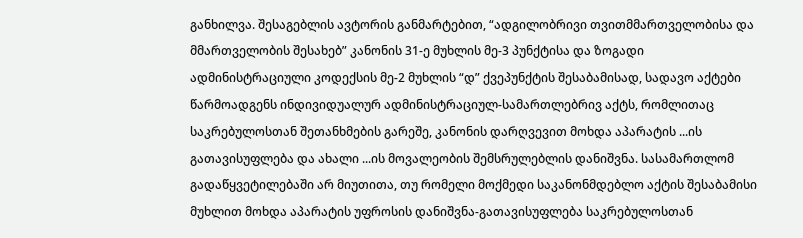განხილვა. შესაგებლის ავტორის განმარტებით, “ადგილობრივი თვითმმართველობისა და მმართველობის შესახებ” კანონის 31-ე მუხლის მე-3 პუნქტისა და ზოგადი ადმინისტრაციული კოდექსის მე-2 მუხლის “დ” ქვეპუნქტის შესაბამისად, სადავო აქტები წარმოადგენს ინდივიდუალურ ადმინისტრაციულ-სამართლებრივ აქტს, რომლითაც საკრებულოსთან შეთანხმების გარეშე, კანონის დარღვევით მოხდა აპარატის ...ის გათავისუფლება და ახალი ...ის მოვალეობის შემსრულებლის დანიშვნა. სასამართლომ გადაწყვეტილებაში არ მიუთითა, თუ რომელი მოქმედი საკანონმდებლო აქტის შესაბამისი მუხლით მოხდა აპარატის უფროსის დანიშვნა-გათავისუფლება საკრებულოსთან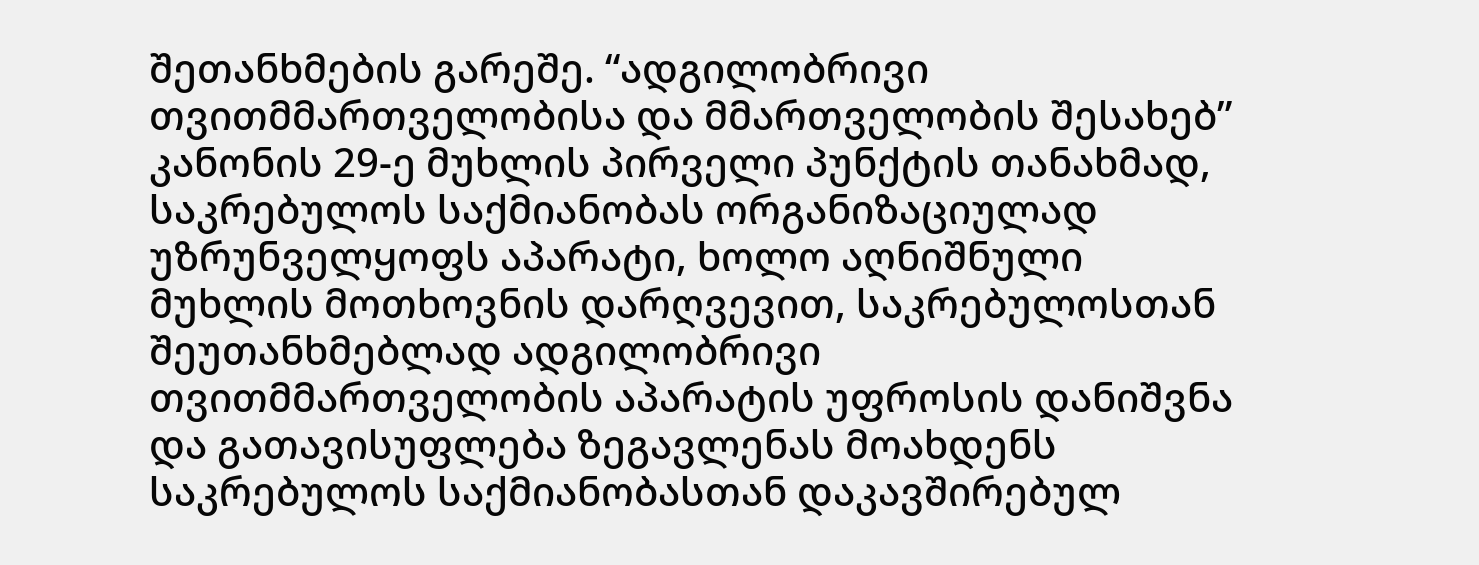შეთანხმების გარეშე. “ადგილობრივი თვითმმართველობისა და მმართველობის შესახებ” კანონის 29-ე მუხლის პირველი პუნქტის თანახმად, საკრებულოს საქმიანობას ორგანიზაციულად უზრუნველყოფს აპარატი, ხოლო აღნიშნული მუხლის მოთხოვნის დარღვევით, საკრებულოსთან შეუთანხმებლად ადგილობრივი თვითმმართველობის აპარატის უფროსის დანიშვნა და გათავისუფლება ზეგავლენას მოახდენს საკრებულოს საქმიანობასთან დაკავშირებულ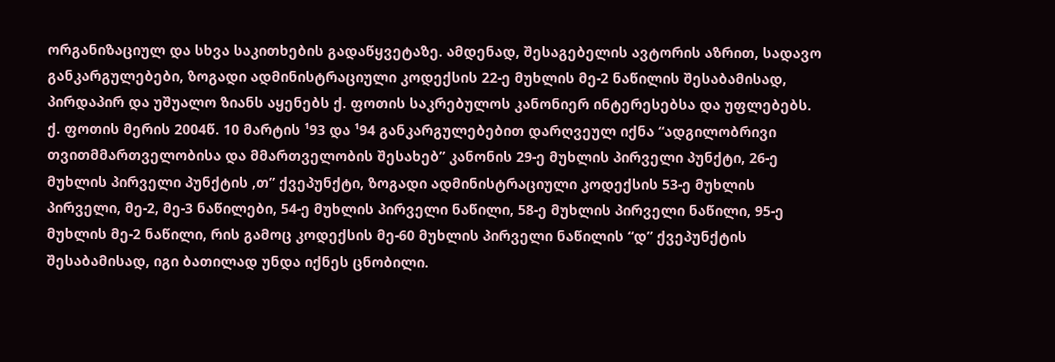ორგანიზაციულ და სხვა საკითხების გადაწყვეტაზე. ამდენად, შესაგებელის ავტორის აზრით, სადავო განკარგულებები, ზოგადი ადმინისტრაციული კოდექსის 22-ე მუხლის მე-2 ნაწილის შესაბამისად, პირდაპირ და უშუალო ზიანს აყენებს ქ. ფოთის საკრებულოს კანონიერ ინტერესებსა და უფლებებს. ქ. ფოთის მერის 2004წ. 10 მარტის ¹93 და ¹94 განკარგულებებით დარღვეულ იქნა “ადგილობრივი თვითმმართველობისა და მმართველობის შესახებ” კანონის 29-ე მუხლის პირველი პუნქტი, 26-ე მუხლის პირველი პუნქტის ,თ” ქვეპუნქტი, ზოგადი ადმინისტრაციული კოდექსის 53-ე მუხლის პირველი, მე-2, მე-3 ნაწილები, 54-ე მუხლის პირველი ნაწილი, 58-ე მუხლის პირველი ნაწილი, 95-ე მუხლის მე-2 ნაწილი, რის გამოც კოდექსის მე-60 მუხლის პირველი ნაწილის “დ” ქვეპუნქტის შესაბამისად, იგი ბათილად უნდა იქნეს ცნობილი.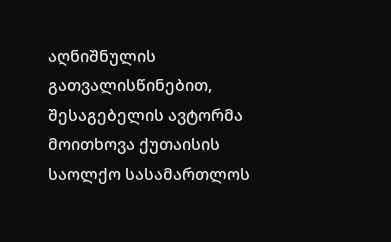აღნიშნულის გათვალისწინებით, შესაგებელის ავტორმა მოითხოვა ქუთაისის საოლქო სასამართლოს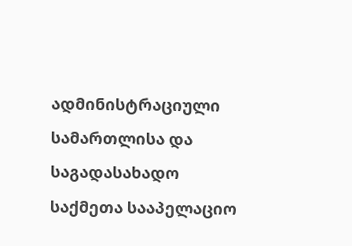ადმინისტრაციული სამართლისა და საგადასახადო საქმეთა სააპელაციო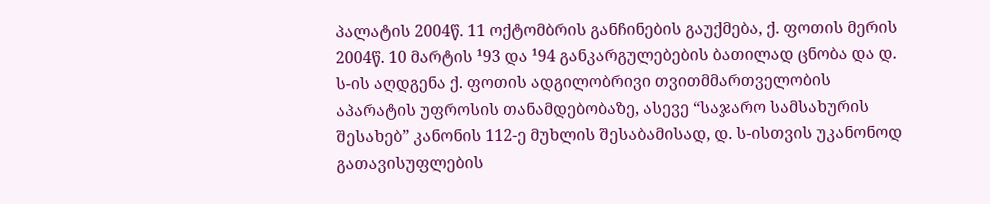პალატის 2004წ. 11 ოქტომბრის განჩინების გაუქმება, ქ. ფოთის მერის 2004წ. 10 მარტის ¹93 და ¹94 განკარგულებების ბათილად ცნობა და დ. ს-ის აღდგენა ქ. ფოთის ადგილობრივი თვითმმართველობის აპარატის უფროსის თანამდებობაზე, ასევე “საჯარო სამსახურის შესახებ” კანონის 112-ე მუხლის შესაბამისად, დ. ს-ისთვის უკანონოდ გათავისუფლების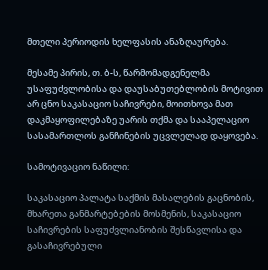მთელი პერიოდის ხელფასის ანაზღაურება.

მესამე პირის, თ. ბ-ს, წარმომადგენელმა უსაფუძვლობისა და დაუსაბუთებლობის მოტივით არ ცნო საკასაციო საჩივრები, მოითხოვა მათ დაკმაყოფილებაზე უარის თქმა და სააპელაციო სასამართლოს განჩინების უცვლელად დაყოვება.

სამოტივაციო ნაწილი:

საკასაციო პალატა საქმის მასალების გაცნობის, მხარეთა განმარტებების მოსმენის, საკასაციო საჩივრების საფუძვლიანობის შესწავლისა და გასაჩივრებული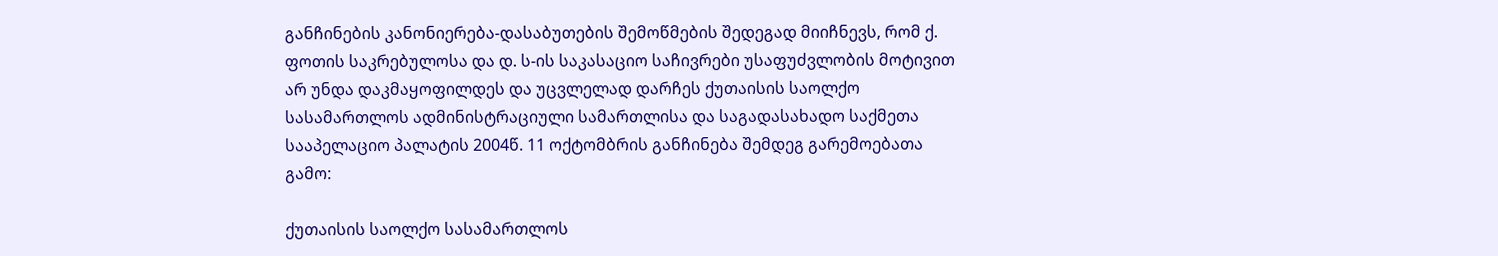განჩინების კანონიერება-დასაბუთების შემოწმების შედეგად მიიჩნევს, რომ ქ. ფოთის საკრებულოსა და დ. ს-ის საკასაციო საჩივრები უსაფუძვლობის მოტივით არ უნდა დაკმაყოფილდეს და უცვლელად დარჩეს ქუთაისის საოლქო სასამართლოს ადმინისტრაციული სამართლისა და საგადასახადო საქმეთა სააპელაციო პალატის 2004წ. 11 ოქტომბრის განჩინება შემდეგ გარემოებათა გამო:

ქუთაისის საოლქო სასამართლოს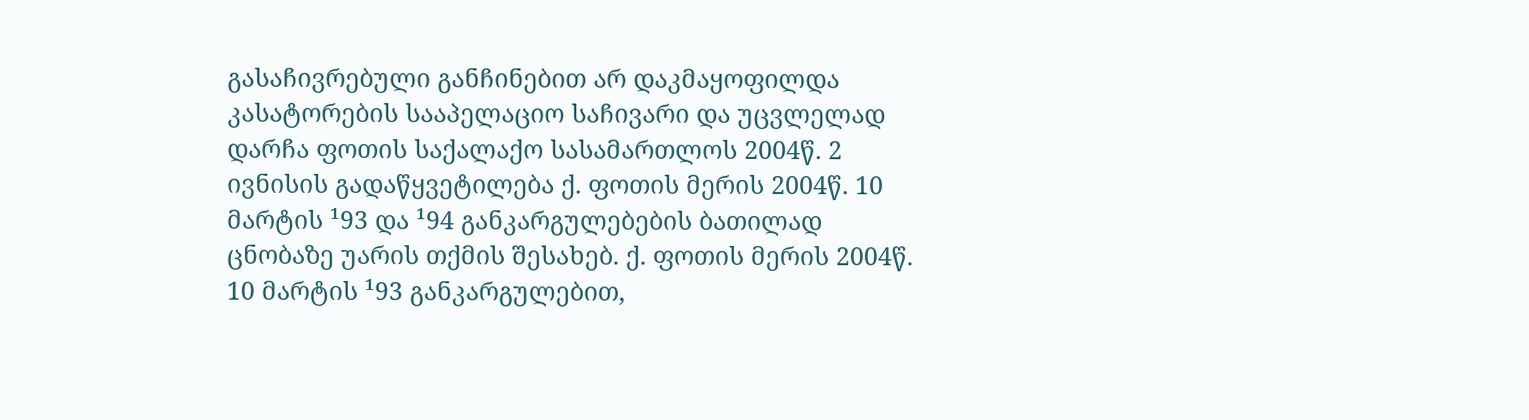გასაჩივრებული განჩინებით არ დაკმაყოფილდა კასატორების სააპელაციო საჩივარი და უცვლელად დარჩა ფოთის საქალაქო სასამართლოს 2004წ. 2 ივნისის გადაწყვეტილება ქ. ფოთის მერის 2004წ. 10 მარტის ¹93 და ¹94 განკარგულებების ბათილად ცნობაზე უარის თქმის შესახებ. ქ. ფოთის მერის 2004წ. 10 მარტის ¹93 განკარგულებით,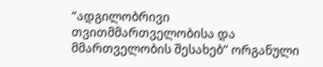“ადგილობრივი თვითმმართველობისა და მმართველობის შესახებ” ორგანული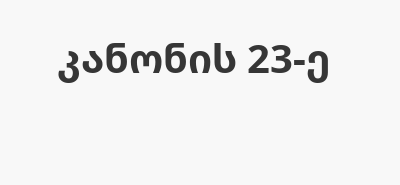კანონის 23-ე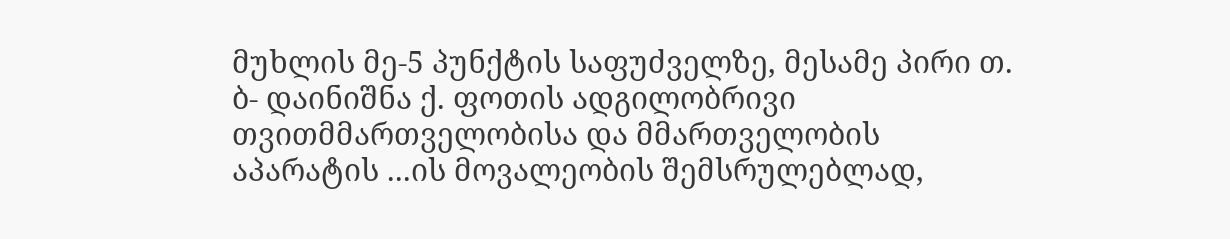მუხლის მე-5 პუნქტის საფუძველზე, მესამე პირი თ. ბ- დაინიშნა ქ. ფოთის ადგილობრივი თვითმმართველობისა და მმართველობის აპარატის ...ის მოვალეობის შემსრულებლად,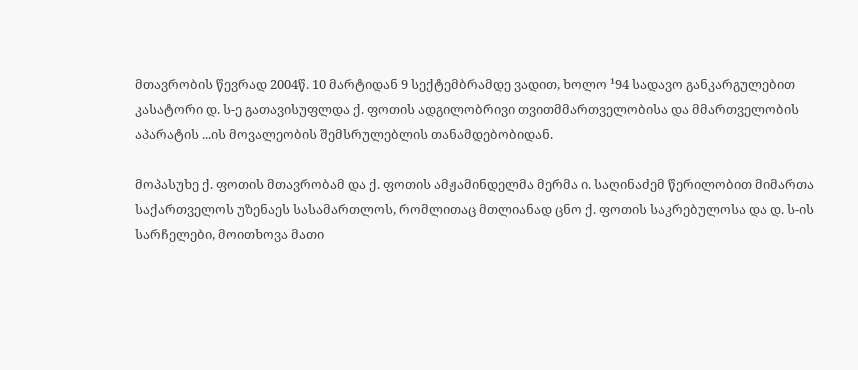მთავრობის წევრად 2004წ. 10 მარტიდან 9 სექტემბრამდე ვადით, ხოლო ¹94 სადავო განკარგულებით კასატორი დ. ს-ე გათავისუფლდა ქ. ფოთის ადგილობრივი თვითმმართველობისა და მმართველობის აპარატის ...ის მოვალეობის შემსრულებლის თანამდებობიდან.

მოპასუხე ქ. ფოთის მთავრობამ და ქ. ფოთის ამჟამინდელმა მერმა ი. საღინაძემ წერილობით მიმართა საქართველოს უზენაეს სასამართლოს, რომლითაც მთლიანად ცნო ქ. ფოთის საკრებულოსა და დ. ს-ის სარჩელები, მოითხოვა მათი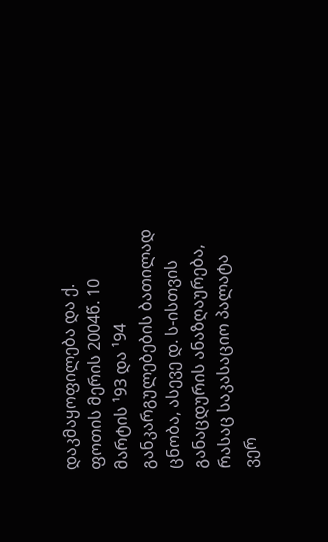დაკმაყოფილება და ქ. ფოთის მერის 2004წ. 10 მარტის ¹93 და ¹94 განკარგულებების ბათილად ცნობა, ასევე დ. ს-ისთვის განაცდურის ანაზღაურება, რასაც საკასაციო პალატა ვერ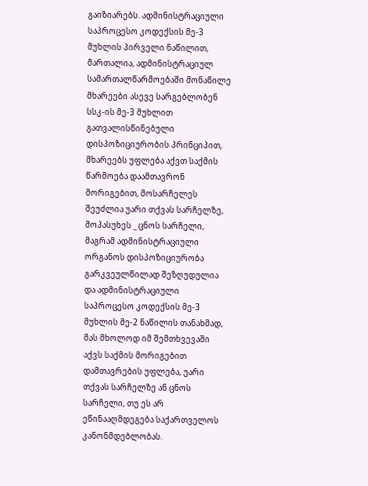გაიზიარებს. ადმინისტრაციული საპროცესო კოდექსის მე-3 მუხლის პირველი ნაწილით, მართალია, ადმინისტრაციულ სამართალწარმოებაში მონაწილე მხარეები ასევე სარგებლობენ სსკ-ის მე-3 მუხლით გათვალისწინებული დისპოზიციურობის პრინციპით, მხარეებს უფლება აქვთ საქმის წარმოება დაამთავრონ მორიგებით, მოსარჩელეს შეუძლია უარი თქვას სარჩელზე, მოპასუხეს _ ცნოს სარჩელი, მაგრამ ადმინისტრაციული ორგანოს დისპოზიციურობა გარკვეულწილად შეზღუდულია და ადმინისტრაციული საპროცესო კოდექსის მე-3 მუხლის მე-2 ნაწილის თანახმად, მას მხოლოდ იმ შემთხვევაში აქვს საქმის მორიგებით დამთავრების უფლება, უარი თქვას სარჩელზე ან ცნოს სარჩელი, თუ ეს არ ეწინააღმდეგება საქართველოს კანონმდებლობას.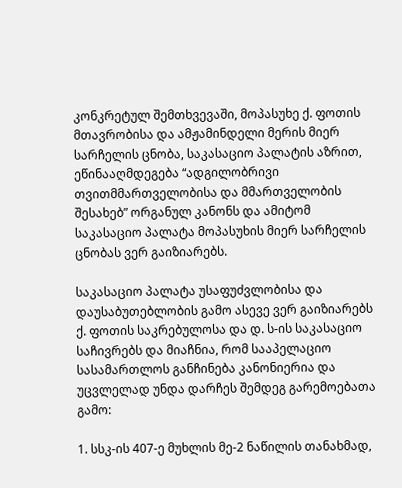კონკრეტულ შემთხვევაში, მოპასუხე ქ. ფოთის მთავრობისა და ამჟამინდელი მერის მიერ სარჩელის ცნობა, საკასაციო პალატის აზრით, ეწინააღმდეგება “ადგილობრივი თვითმმართველობისა და მმართველობის შესახებ” ორგანულ კანონს და ამიტომ საკასაციო პალატა მოპასუხის მიერ სარჩელის ცნობას ვერ გაიზიარებს.

საკასაციო პალატა უსაფუძვლობისა და დაუსაბუთებლობის გამო ასევე ვერ გაიზიარებს ქ. ფოთის საკრებულოსა და დ. ს-ის საკასაციო საჩივრებს და მიაჩნია, რომ სააპელაციო სასამართლოს განჩინება კანონიერია და უცვლელად უნდა დარჩეს შემდეგ გარემოებათა გამო:

1. სსკ-ის 407-ე მუხლის მე-2 ნაწილის თანახმად,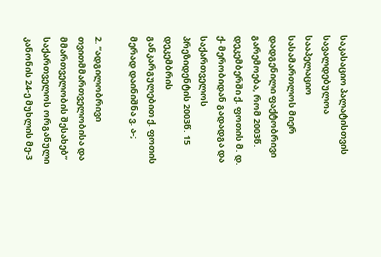საკასაციო პალატისთვის სავალდებულოა სააპელაციო სასამართლოს მიერ დადგენილი ფაქტობრივი გარემოება, რომ 2003წ. დეკემბერში ქ. ფოთის მ. დ. ქ- მერობიდან გადადგა და საქართველოს პრეზიდენტის 2003წ. 15 დეკემბრის განკარგულებით ქ. ფოთის მერად დაინიშნა ვ. ა-;

2. “ადგილობრივი თვითმმართველობისა და მმართველობის შესახებ” საქართველოს ორგანული კანონის 24-ე მუხლის მე-3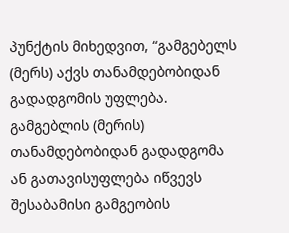პუნქტის მიხედვით, “გამგებელს (მერს) აქვს თანამდებობიდან გადადგომის უფლება. გამგებლის (მერის) თანამდებობიდან გადადგომა ან გათავისუფლება იწვევს შესაბამისი გამგეობის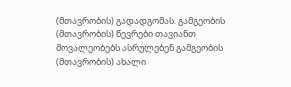(მთავრობის) გადადგომას. გამგეობის (მთავრობის) წევრები თავიანთ მოვალეობებს ასრულებენ გამგეობის (მთავრობის) ახალი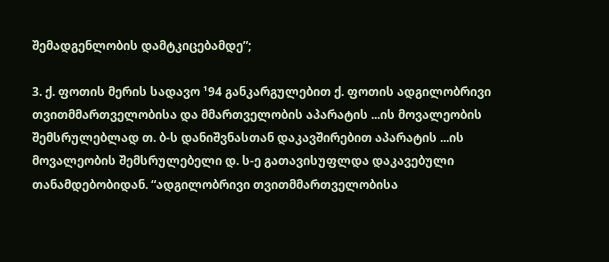შემადგენლობის დამტკიცებამდე”;

3. ქ. ფოთის მერის სადავო ¹94 განკარგულებით ქ. ფოთის ადგილობრივი თვითმმართველობისა და მმართველობის აპარატის ...ის მოვალეობის შემსრულებლად თ. ბ-ს დანიშვნასთან დაკავშირებით აპარატის ...ის მოვალეობის შემსრულებელი დ. ს-ე გათავისუფლდა დაკავებული თანამდებობიდან. “ადგილობრივი თვითმმართველობისა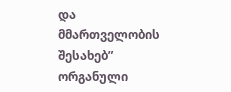და მმართველობის შესახებ” ორგანული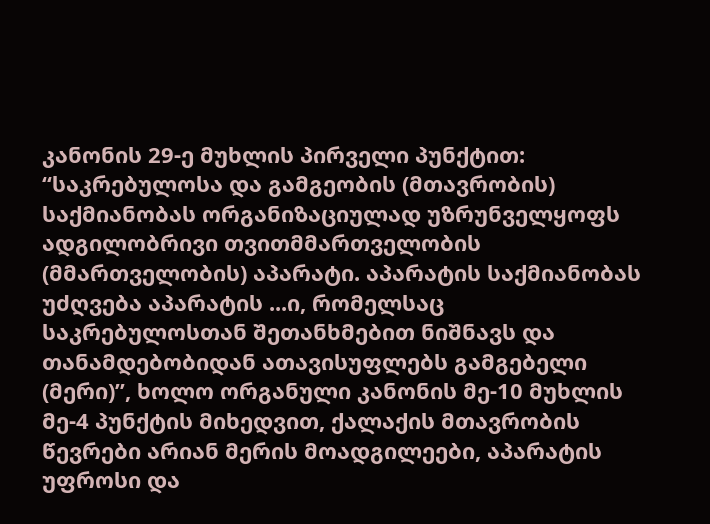კანონის 29-ე მუხლის პირველი პუნქტით: “საკრებულოსა და გამგეობის (მთავრობის) საქმიანობას ორგანიზაციულად უზრუნველყოფს ადგილობრივი თვითმმართველობის (მმართველობის) აპარატი. აპარატის საქმიანობას უძღვება აპარატის ...ი, რომელსაც საკრებულოსთან შეთანხმებით ნიშნავს და თანამდებობიდან ათავისუფლებს გამგებელი (მერი)”, ხოლო ორგანული კანონის მე-10 მუხლის მე-4 პუნქტის მიხედვით, ქალაქის მთავრობის წევრები არიან მერის მოადგილეები, აპარატის უფროსი და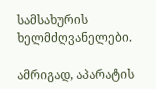სამსახურის ხელმძღვანელები.

ამრიგად, აპარატის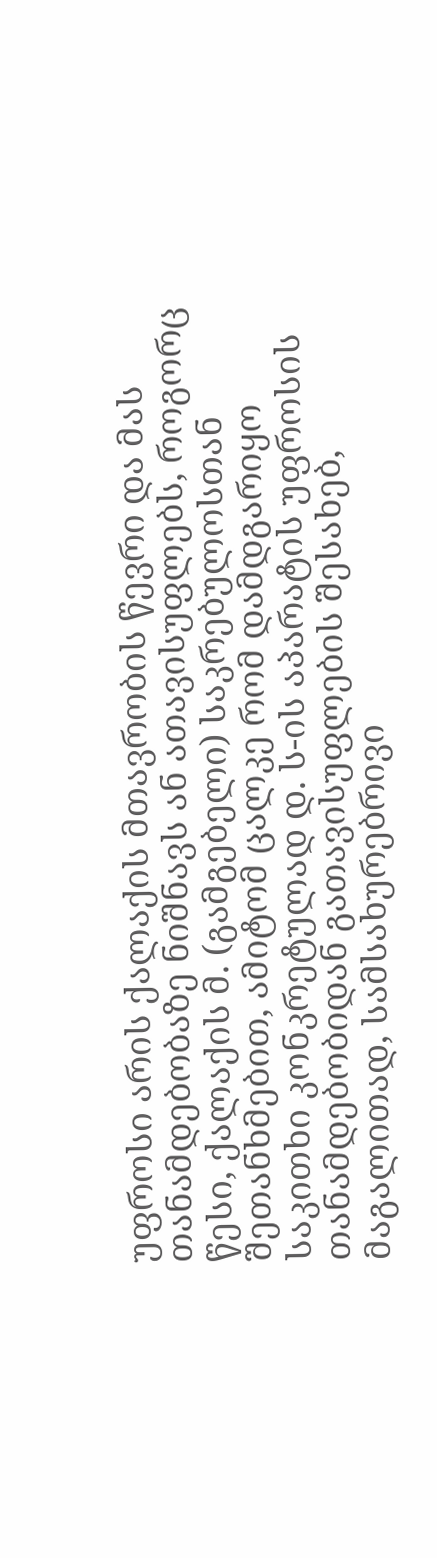უფროსი არის ქალაქის მთავრობის წევრი და მას თანამდებობაზე ნიშნავს ან ათავისუფლებს, როგორც წესი, ქალაქის მ. (გამგებელი) საკრებულოსთან შეთანხმებით, ამიტომ ცალკე რომ დამდგარიყო საკითხი კონკრეტულად დ. ს-ის აპარატის უფროსის თანამდებობიდან გათავისუფლების შესახებ, მაგალითად, სამსახურებრივი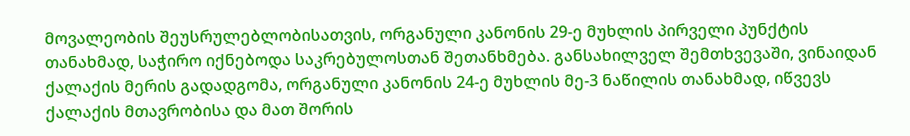მოვალეობის შეუსრულებლობისათვის, ორგანული კანონის 29-ე მუხლის პირველი პუნქტის თანახმად, საჭირო იქნებოდა საკრებულოსთან შეთანხმება. განსახილველ შემთხვევაში, ვინაიდან ქალაქის მერის გადადგომა, ორგანული კანონის 24-ე მუხლის მე-3 ნაწილის თანახმად, იწვევს ქალაქის მთავრობისა და მათ შორის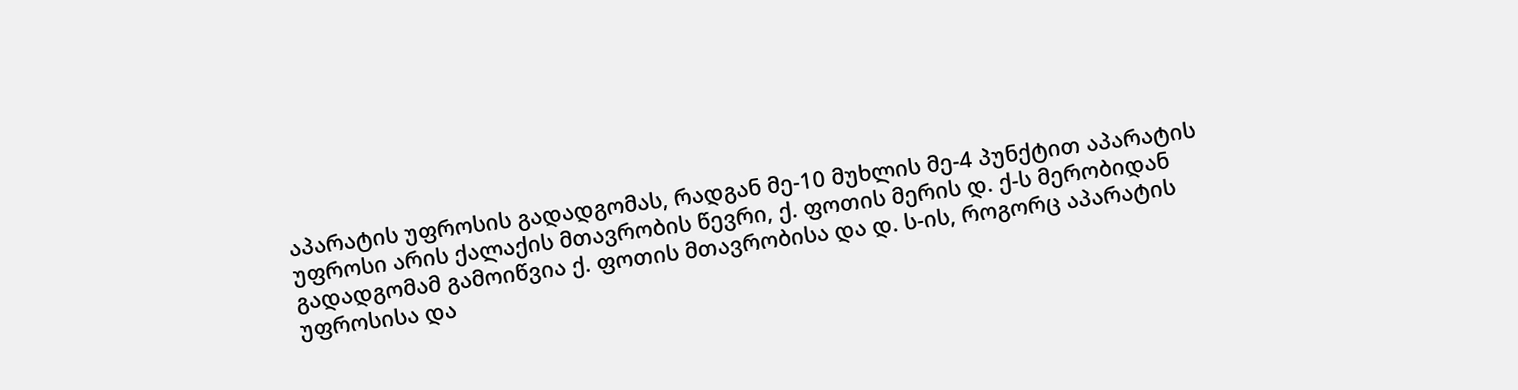აპარატის უფროსის გადადგომას, რადგან მე-10 მუხლის მე-4 პუნქტით აპარატის უფროსი არის ქალაქის მთავრობის წევრი, ქ. ფოთის მერის დ. ქ-ს მერობიდან გადადგომამ გამოიწვია ქ. ფოთის მთავრობისა და დ. ს-ის, როგორც აპარატის უფროსისა და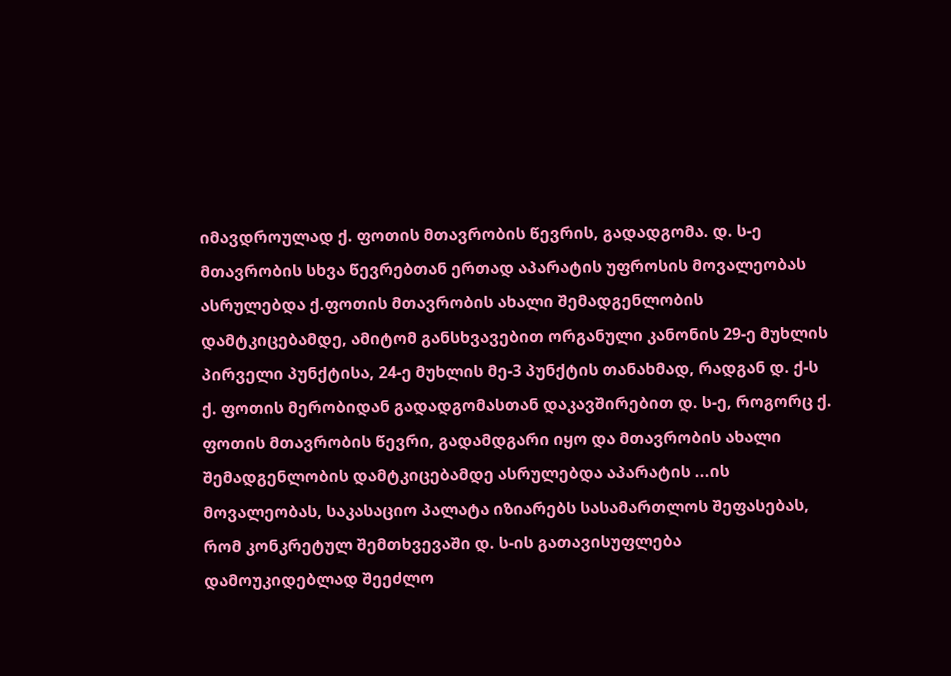იმავდროულად ქ. ფოთის მთავრობის წევრის, გადადგომა. დ. ს-ე მთავრობის სხვა წევრებთან ერთად აპარატის უფროსის მოვალეობას ასრულებდა ქ.ფოთის მთავრობის ახალი შემადგენლობის დამტკიცებამდე, ამიტომ განსხვავებით ორგანული კანონის 29-ე მუხლის პირველი პუნქტისა, 24-ე მუხლის მე-3 პუნქტის თანახმად, რადგან დ. ქ-ს ქ. ფოთის მერობიდან გადადგომასთან დაკავშირებით დ. ს-ე, როგორც ქ. ფოთის მთავრობის წევრი, გადამდგარი იყო და მთავრობის ახალი შემადგენლობის დამტკიცებამდე ასრულებდა აპარატის ...ის მოვალეობას, საკასაციო პალატა იზიარებს სასამართლოს შეფასებას, რომ კონკრეტულ შემთხვევაში დ. ს-ის გათავისუფლება დამოუკიდებლად შეეძლო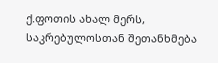ქ.ფოთის ახალ მერს, საკრებულოსთან შეთანხმება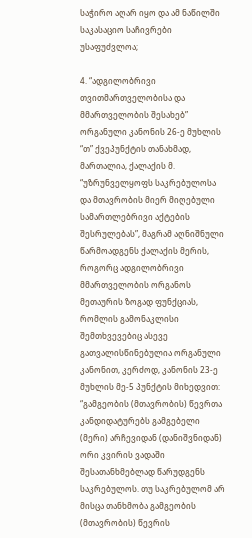საჭირო აღარ იყო და ამ ნაწილში საკასაციო საჩივრები უსაფუძვლოა;

4. “ადგილობრივი თვითმართველობისა და მმართველობის შესახებ” ორგანული კანონის 26-ე მუხლის “თ” ქვეპუნქტის თანახმად, მართალია, ქალაქის მ. “უზრუნველყოფს საკრებულოსა და მთავრობის მიერ მიღებული სამართლებრივი აქტების შესრულებას”, მაგრამ აღნიშნული წარმოადგენს ქალაქის მერის, როგორც ადგილობრივი მმართველობის ორგანოს მეთაურის ზოგად ფუნქციას, რომლის გამონაკლისი შემთხვევებიც ასევე გათვალისწინებულია ორგანული კანონით, კერძოდ, კანონის 23-ე მუხლის მე-5 პუნქტის მიხედვით: “გამგეობის (მთავრობის) წევრთა კანდიდატურებს გამგებელი (მერი) არჩევიდან (დანიშვნიდან) ორი კვირის ვადაში შესათანხმებლად წარუდგენს საკრებულოს. თუ საკრებულომ არ მისცა თანხმობა გამგეობის (მთავრობის) წევრის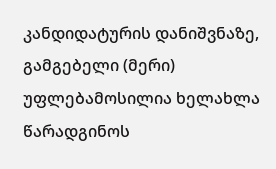კანდიდატურის დანიშვნაზე, გამგებელი (მერი) უფლებამოსილია ხელახლა წარადგინოს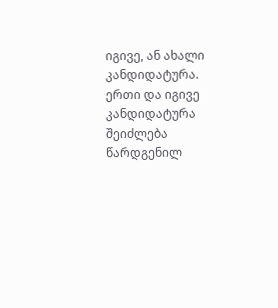იგივე, ან ახალი კანდიდატურა. ერთი და იგივე კანდიდატურა შეიძლება წარდგენილ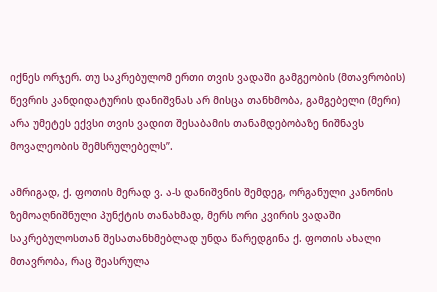იქნეს ორჯერ. თუ საკრებულომ ერთი თვის ვადაში გამგეობის (მთავრობის) წევრის კანდიდატურის დანიშვნას არ მისცა თანხმობა, გამგებელი (მერი) არა უმეტეს ექვსი თვის ვადით შესაბამის თანამდებობაზე ნიშნავს მოვალეობის შემსრულებელს”.

ამრიგად, ქ. ფოთის მერად ვ. ა-ს დანიშვნის შემდეგ, ორგანული კანონის ზემოაღნიშნული პუნქტის თანახმად, მერს ორი კვირის ვადაში საკრებულოსთან შესათანხმებლად უნდა წარედგინა ქ. ფოთის ახალი მთავრობა, რაც შეასრულა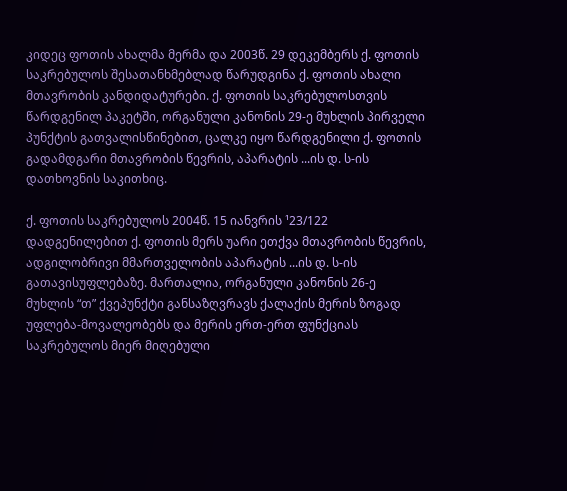კიდეც ფოთის ახალმა მერმა და 2003წ. 29 დეკემბერს ქ. ფოთის საკრებულოს შესათანხმებლად წარუდგინა ქ. ფოთის ახალი მთავრობის კანდიდატურები. ქ. ფოთის საკრებულოსთვის წარდგენილ პაკეტში, ორგანული კანონის 29-ე მუხლის პირველი პუნქტის გათვალისწინებით, ცალკე იყო წარდგენილი ქ. ფოთის გადამდგარი მთავრობის წევრის, აპარატის ...ის დ. ს-ის დათხოვნის საკითხიც.

ქ. ფოთის საკრებულოს 2004წ. 15 იანვრის ¹23/122 დადგენილებით ქ. ფოთის მერს უარი ეთქვა მთავრობის წევრის, ადგილობრივი მმართველობის აპარატის ...ის დ. ს-ის გათავისუფლებაზე. მართალია, ორგანული კანონის 26-ე მუხლის “თ” ქვეპუნქტი განსაზღვრავს ქალაქის მერის ზოგად უფლება-მოვალეობებს და მერის ერთ-ერთ ფუნქციას საკრებულოს მიერ მიღებული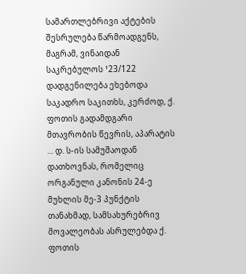სამართლებრივი აქტების შესრულება წარმოადგენს, მაგრამ, ვინაიდან საკრებულოს ¹23/122 დადგენილება ეხებოდა საკადრო საკითხს, კერძოდ, ქ. ფოთის გადამდგარი მთავრობის წევრის, აპარატის ... დ. ს-ის სამუშაოდან დათხოვნას, რომელიც ორგანული კანონის 24-ე მუხლის მე-3 პუნქტის თანახმად, სამსახურებრივ მოვალეობას ასრულებდა ქ. ფოთის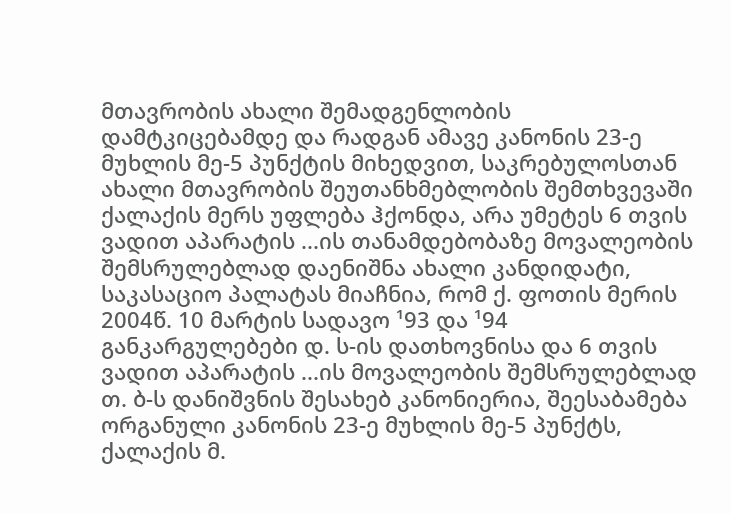მთავრობის ახალი შემადგენლობის დამტკიცებამდე და რადგან ამავე კანონის 23-ე მუხლის მე-5 პუნქტის მიხედვით, საკრებულოსთან ახალი მთავრობის შეუთანხმებლობის შემთხვევაში ქალაქის მერს უფლება ჰქონდა, არა უმეტეს 6 თვის ვადით აპარატის ...ის თანამდებობაზე მოვალეობის შემსრულებლად დაენიშნა ახალი კანდიდატი, საკასაციო პალატას მიაჩნია, რომ ქ. ფოთის მერის 2004წ. 10 მარტის სადავო ¹93 და ¹94 განკარგულებები დ. ს-ის დათხოვნისა და 6 თვის ვადით აპარატის ...ის მოვალეობის შემსრულებლად თ. ბ-ს დანიშვნის შესახებ კანონიერია, შეესაბამება ორგანული კანონის 23-ე მუხლის მე-5 პუნქტს, ქალაქის მ.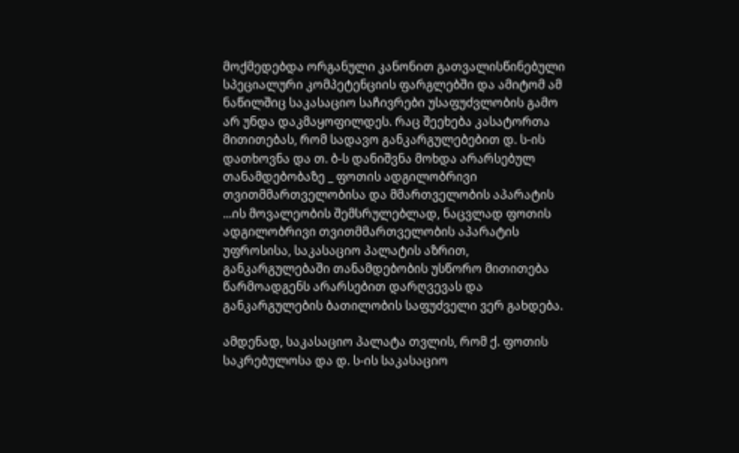მოქმედებდა ორგანული კანონით გათვალისწინებული სპეციალური კომპეტენციის ფარგლებში და ამიტომ ამ ნაწილშიც საკასაციო საჩივრები უსაფუძვლობის გამო არ უნდა დაკმაყოფილდეს. რაც შეეხება კასატორთა მითითებას, რომ სადავო განკარგულებებით დ. ს-ის დათხოვნა და თ. ბ-ს დანიშვნა მოხდა არარსებულ თანამდებობაზე _ ფოთის ადგილობრივი თვითმმართველობისა და მმართველობის აპარატის ...ის მოვალეობის შემსრულებლად, ნაცვლად ფოთის ადგილობრივი თვითმმართველობის აპარატის უფროსისა, საკასაციო პალატის აზრით, განკარგულებაში თანამდებობის უსწორო მითითება წარმოადგენს არარსებით დარღვევას და განკარგულების ბათილობის საფუძველი ვერ გახდება.

ამდენად, საკასაციო პალატა თვლის, რომ ქ. ფოთის საკრებულოსა და დ. ს-ის საკასაციო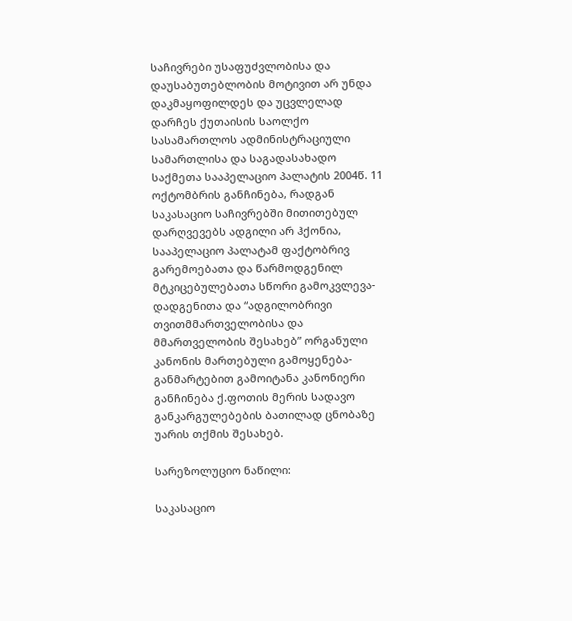საჩივრები უსაფუძვლობისა და დაუსაბუთებლობის მოტივით არ უნდა დაკმაყოფილდეს და უცვლელად დარჩეს ქუთაისის საოლქო სასამართლოს ადმინისტრაციული სამართლისა და საგადასახადო საქმეთა სააპელაციო პალატის 2004წ. 11 ოქტომბრის განჩინება, რადგან საკასაციო საჩივრებში მითითებულ დარღვევებს ადგილი არ ჰქონია, სააპელაციო პალატამ ფაქტობრივ გარემოებათა და წარმოდგენილ მტკიცებულებათა სწორი გამოკვლევა-დადგენითა და “ადგილობრივი თვითმმართველობისა და მმართველობის შესახებ” ორგანული კანონის მართებული გამოყენება-განმარტებით გამოიტანა კანონიერი განჩინება ქ.ფოთის მერის სადავო განკარგულებების ბათილად ცნობაზე უარის თქმის შესახებ.

სარეზოლუციო ნაწილი:

საკასაციო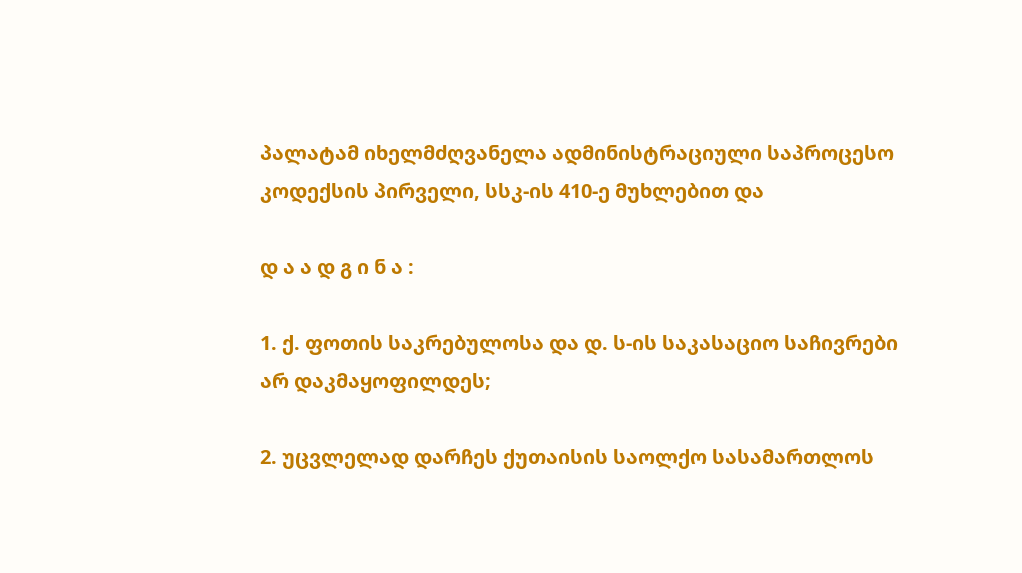პალატამ იხელმძღვანელა ადმინისტრაციული საპროცესო კოდექსის პირველი, სსკ-ის 410-ე მუხლებით და

დ ა ა დ გ ი ნ ა :

1. ქ. ფოთის საკრებულოსა და დ. ს-ის საკასაციო საჩივრები არ დაკმაყოფილდეს;

2. უცვლელად დარჩეს ქუთაისის საოლქო სასამართლოს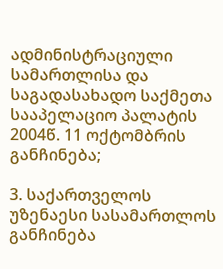ადმინისტრაციული სამართლისა და საგადასახადო საქმეთა სააპელაციო პალატის 2004წ. 11 ოქტომბრის განჩინება;

3. საქართველოს უზენაესი სასამართლოს განჩინება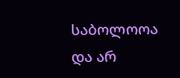საბოლოოა და არ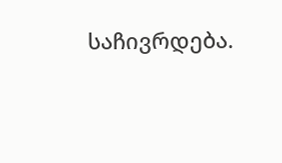საჩივრდება.